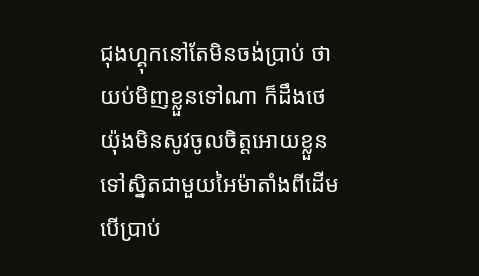ជុងហ្គុកនៅតែមិនចង់ប្រាប់ ថាយប់មិញខ្លួនទៅណា ក៏ដឹងថេយ៉ុងមិនសូវចូលចិត្តអោយខ្លួនទៅស្និតជាមួយអៃម៉ាតាំងពីដើម បើប្រាប់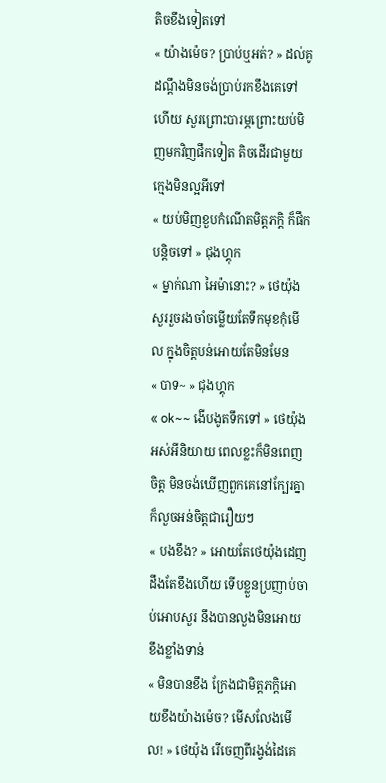តិចខឹងទៀតទៅ
« យ៉ាងម៉េច? ប្រាប់ឬអត់? » ដល់គូដណ្ដឹងមិនចង់ប្រាប់រកខឹងគេទៅហើយ សួរព្រោះបារម្ភព្រោះយប់មិញមកវិញផឹកទៀត តិចដើរជាមួយក្មេងមិនល្អអីទៅ
« យប់មិញខួបកំណើតមិត្តភក្តិ ក៏ផឹកបន្តិចទៅ » ជុងហ្គុក
« ម្នាក់ណា អៃម៉ានោះ? » ថេយ៉ុង សួររួចរងចាំចម្លើយតែទឹកមុខកុំមើល ក្នុងចិត្តបន់អោយតែមិនមែន
« បាទ~ » ជុងហ្គុក
« ok~~ ងើបងូតទឹកទៅ » ថេយ៉ុង អស់អីនិយាយ ពេលខ្លះក៏មិនពេញចិត្ត មិនចង់ឃើញពួកគេនៅក្បែរគ្នា ក៏លួចអន់ចិត្តជារឿយៗ
« បងខឹង? » អោយតែថេយ៉ុងដេញដឹងតែខឹងហើយ ទើបខ្លួនប្រញាប់ចាប់អោបសួរ នឹងបានលួងមិនអោយខឹងខ្លាំងទាន់
« មិនបានខឹង ក្រែងជាមិត្តភក្តិអោយខឹងយ៉ាងម៉េច? មើសលែងមើល! » ថេយ៉ុង រើចេញពីរង្វង់ដៃគេ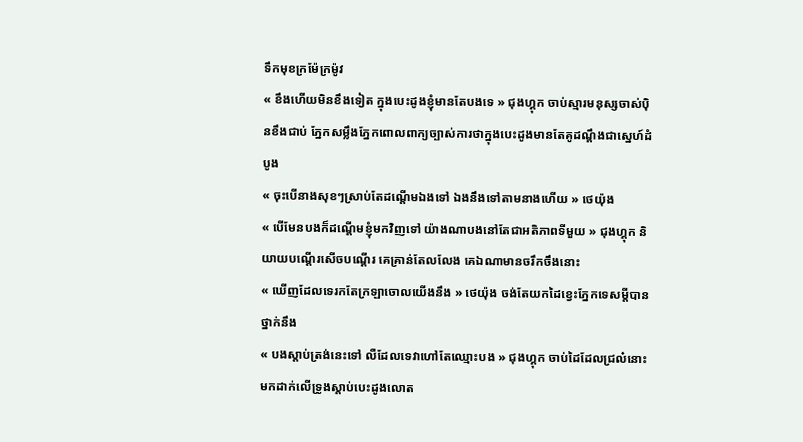ទឹកមុខក្រម៉ែក្រម៉ូវ
« ខឹងហើយមិនខឹងទៀត ក្នុងបេះដូងខ្ញុំមានតែបងទេ » ជុងហ្គុក ចាប់ស្មារមនុស្សចាស់បុិនខឹងជាប់ ភ្នែកសម្លឹងភ្នែកពោលពាក្យច្បាស់ការថាក្នុងបេះដូងមានតែគូដណ្ដឹងជាស្នេហ៍ដំបូង
« ចុះបើនាងសុខៗស្រាប់តែដណ្ដើមឯងទៅ ឯងនឹងទៅតាមនាងហើយ » ថេយ៉ុង
« បើមែនបងក៏ដណ្ដើមខ្ញុំមកវិញទៅ យ៉ាងណាបងនៅតែជាអតិភាពទីមួយ » ជុងហ្គុក និយាយបណ្ដើរសើចបណ្ដើរ គេគ្រាន់តែលលែង គេឯណាមានចរឹកចឹងនោះ
« ឃើញដែលទេរកតែក្រឡាចោលយើងនឹង » ថេយ៉ុង ចង់តែយកដៃខ្វេះភ្នែកទេសម្ដីបានថ្នាក់នឹង
« បងស្ដាប់ត្រង់នេះទៅ លឺដែលទេវាហៅតែឈ្មោះបង » ជុងហ្គុក ចាប់ដៃដែលជ្រល៎នោះមកដាក់លើទ្រូងស្ដាប់បេះដូងលោត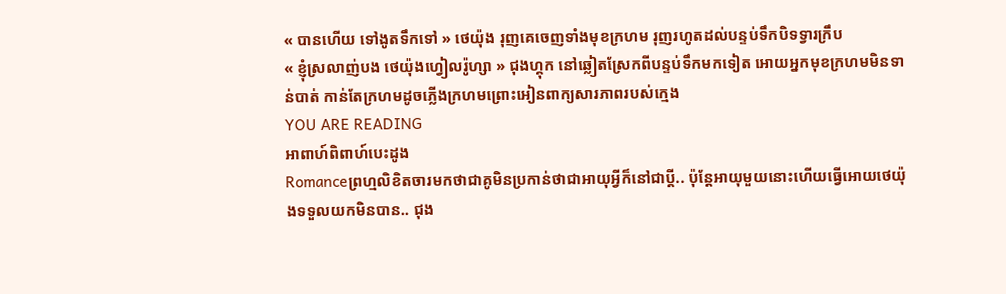« បានហើយ ទៅងូតទឹកទៅ » ថេយ៉ុង រុញគេចេញទាំងមុខក្រហម រុញរហូតដល់បន្ទប់ទឹកបិទទ្វារក្រឹប
« ខ្ញុំស្រលាញ់បង ថេយ៉ុងហ្វៀលរ៉ូហ្សា » ជុងហ្គុក នៅឆ្លៀតស្រែកពីបន្ទប់ទឹកមកទៀត អោយអ្នកមុខក្រហមមិនទាន់បាត់ កាន់តែក្រហមដូចភ្លើងក្រហមព្រោះអៀនពាក្យសារភាពរបស់ក្មេង
YOU ARE READING
អាពាហ៍ពិពាហ៍បេះដូង
Romanceព្រហ្មលិខិតចារមកថាជាគូមិនប្រកាន់ថាជាអាយុអ្វីក៏នៅជាប្ដី.. ប៉ុន្ដែអាយុមួយនោះហើយធ្វើអោយថេយ៉ុងទទួលយកមិនបាន.. ជុង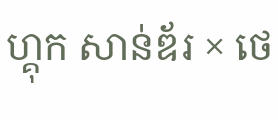ហ្គុក សាន់ឌ័រ × ថេ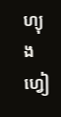ហ្យុង ហ្វៀ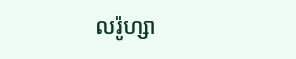លរ៉ូហ្សា